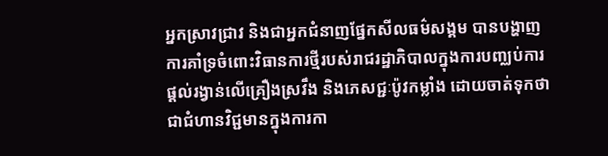អ្នកស្រាវជ្រាវ និងជាអ្នកជំនាញផ្នែកសីលធម៌សង្គម បានបង្ហាញការគាំទ្រចំពោះវិធានការថ្មីរបស់រាជរដ្ឋាភិបាលក្នុងការបញ្ឈប់ការផ្តល់រង្វាន់លើគ្រឿងស្រវឹង និងភេសជ្ជៈប៉ូវកម្លាំង ដោយចាត់ទុកថាជាជំហានវិជ្ជមានក្នុងការកា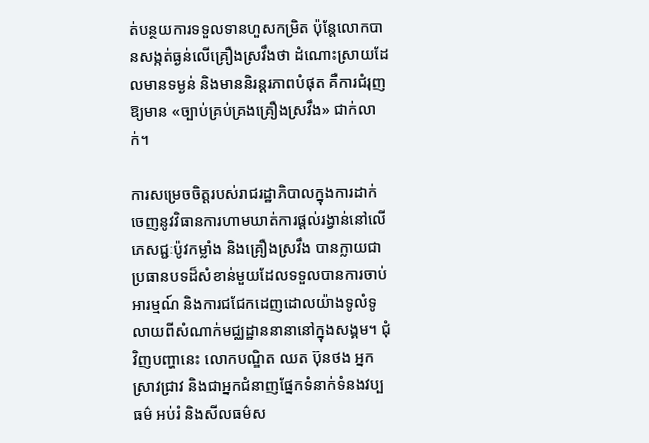ត់បន្ថយការទទួលទានហួសកម្រិត ប៉ុន្តែលោកបានសង្កត់ធ្ងន់លើគ្រឿងស្រវឹងថា ដំណោះស្រាយដែលមានទម្ងន់ និងមាននិរន្តរភាពបំផុត គឺការជំរុញឱ្យមាន «ច្បាប់គ្រប់គ្រងគ្រឿងស្រវឹង» ជាក់លាក់។

ការសម្រេចចិត្តរបស់រាជរដ្ឋាភិបាលក្នុងការដាក់ចេញនូវវិធានការហាមឃាត់ការផ្តល់រង្វាន់នៅលើភេសជ្ជៈប៉ូវកម្លាំង និងគ្រឿងស្រវឹង បានក្លាយជាប្រធានបទដ៏សំខាន់មួយដែលទទួលបានការចាប់អារម្មណ៍ និងការជជែកដេញដោលយ៉ាងទូលំទូលាយពីសំណាក់មជ្ឈដ្ឋាននានានៅក្នុងសង្គម។ ជុំវិញបញ្ហានេះ លោកបណ្ឌិត ឈត ប៊ុនថង អ្នកស្រាវជ្រាវ និងជាអ្នកជំនាញផ្នែកទំនាក់ទំនងវប្បធម៌ អប់រំ និងសីលធម៌ស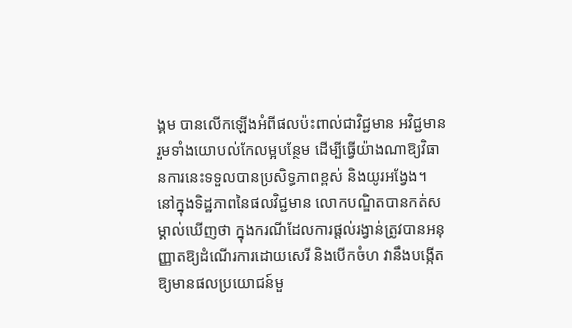ង្គម បានលើកឡើងអំពីផលប៉ះពាល់ជាវិជ្ជមាន អវិជ្ជមាន រួមទាំងយោបល់កែលម្អបន្ថែម ដើម្បីធ្វើយ៉ាងណាឱ្យវិធានការនេះទទួលបានប្រសិទ្ធភាពខ្ពស់ និងយូរអង្វែង។
នៅក្នុងទិដ្ឋភាពនៃផលវិជ្ជមាន លោកបណ្ឌិតបានកត់សម្គាល់ឃើញថា ក្នុងករណីដែលការផ្តល់រង្វាន់ត្រូវបានអនុញ្ញាតឱ្យដំណើរការដោយសេរី និងបើកចំហ វានឹងបង្កើតឱ្យមានផលប្រយោជន៍មួ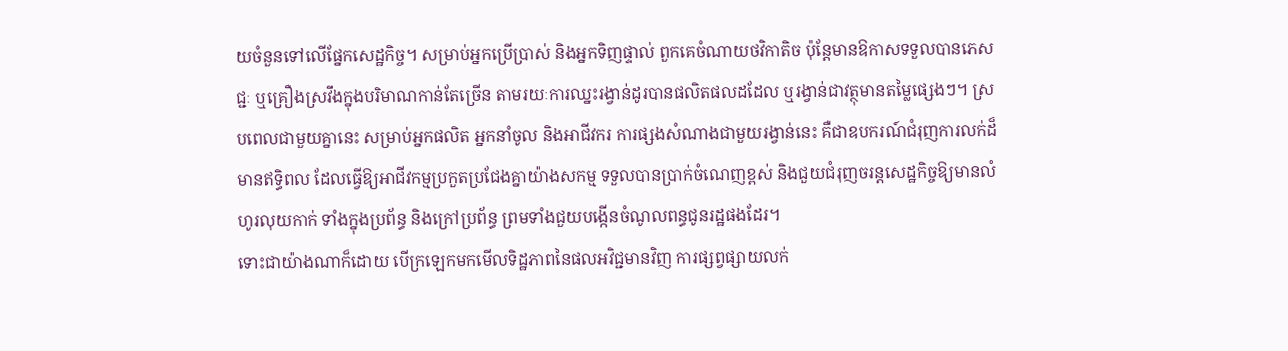យចំនួនទៅលើផ្នែកសេដ្ឋកិច្ច។ សម្រាប់អ្នកប្រើប្រាស់ និងអ្នកទិញផ្ទាល់ ពួកគេចំណាយថវិកាតិច ប៉ុន្តែមានឱកាសទទួលបានភេសជ្ជៈ ឬគ្រឿងស្រវឹងក្នុងបរិមាណកាន់តែច្រើន តាមរយៈការឈ្នះរង្វាន់ដូរបានផលិតផលដដែល ឬរង្វាន់ជាវត្ថុមានតម្លៃផ្សេងៗ។ ស្របពេលជាមួយគ្នានេះ សម្រាប់អ្នកផលិត អ្នកនាំចូល និងអាជីវករ ការផ្សងសំណាងជាមួយរង្វាន់នេះ គឺជាឧបករណ៍ជំរុញការលក់ដ៏មានឥទ្ធិពល ដែលធ្វើឱ្យអាជីវកម្មប្រកួតប្រជែងគ្នាយ៉ាងសកម្ម ទទួលបានប្រាក់ចំណេញខ្ពស់ និងជួយជំរុញចរន្តសេដ្ឋកិច្ចឱ្យមានលំហូរលុយកាក់ ទាំងក្នុងប្រព័ន្ធ និងក្រៅប្រព័ន្ធ ព្រមទាំងជួយបង្កើនចំណូលពន្ធជូនរដ្ឋផងដែរ។
ទោះជាយ៉ាងណាក៏ដោយ បើក្រឡេកមកមើលទិដ្ឋភាពនៃផលអវិជ្ជមានវិញ ការផ្សព្វផ្សាយលក់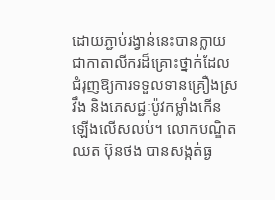ដោយភ្ជាប់រង្វាន់នេះបានក្លាយជាកាតាលីករដ៏គ្រោះថ្នាក់ដែលជំរុញឱ្យការទទួលទានគ្រឿងស្រវឹង និងភេសជ្ជៈប៉ូវកម្លាំងកើនឡើងលើសលប់។ លោកបណ្ឌិត ឈត ប៊ុនថង បានសង្កត់ធ្ង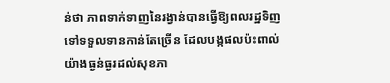ន់ថា ភាពទាក់ទាញនៃរង្វាន់បានធ្វើឱ្យពលរដ្ឋទិញទៅទទួលទានកាន់តែច្រើន ដែលបង្កផលប៉ះពាល់យ៉ាងធ្ងន់ធ្ងរដល់សុខភា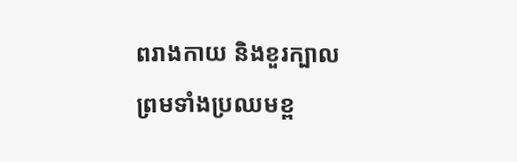ពរាងកាយ និងខួរក្បាល ព្រមទាំងប្រឈមខ្ព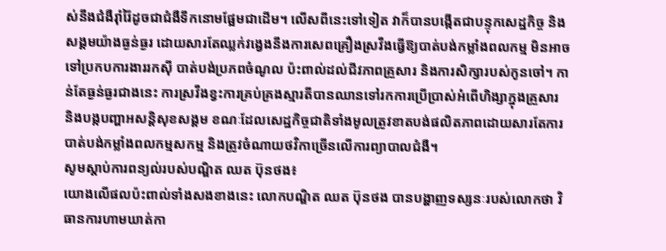ស់នឹងជំងឺរ៉ាំរ៉ៃដូចជាជំងឺទឹកនោមផ្អែមជាដើម។ លើសពីនេះទៅទៀត វាក៏បានបង្កើតជាបន្ទុកសេដ្ឋកិច្ច និងសង្គមយ៉ាងធ្ងន់ធ្ងរ ដោយសារតែឈ្លក់វង្វេងនឹងការសេពគ្រឿងស្រវឹងធ្វើឱ្យបាត់បង់កម្លាំងពលកម្ម មិនអាចទៅប្រកបការងាររកស៊ី បាត់បង់ប្រភពចំណូល ប៉ះពាល់ដល់ជីវភាពគ្រួសារ និងការសិក្សារបស់កូនចៅ។ កាន់តែធ្ងន់ធ្ងរជាងនេះ ការស្រវឹងខ្វះការគ្រប់គ្រងស្មារតីបានឈានទៅរកការប្រើប្រាស់អំពើហិង្សាក្នុងគ្រួសារ និងបង្កបញ្ហាអសន្តិសុខសង្គម ខណៈដែលសេដ្ឋកិច្ចជាតិទាំងមូលត្រូវខាតបង់ផលិតភាពដោយសារតែការបាត់បង់កម្លាំងពលកម្មសកម្ម និងត្រូវចំណាយថវិកាច្រើនលើការព្យាបាលជំងឺ។
សូមស្ដាប់ការពន្យល់របស់បណ្ឌិត ឈត ប៊ុនថង៖
យោងលើផលប៉ះពាល់ទាំងសងខាងនេះ លោកបណ្ឌិត ឈត ប៊ុនថង បានបង្ហាញទស្សនៈរបស់លោកថា វិធានការហាមឃាត់កា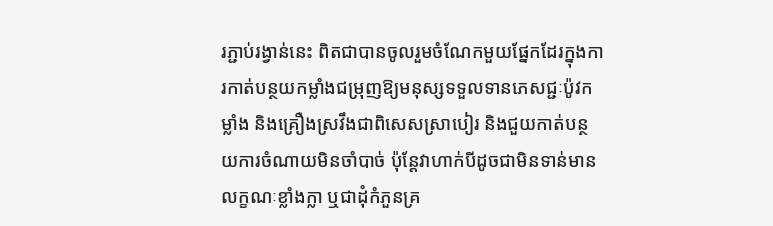រភ្ជាប់រង្វាន់នេះ ពិតជាបានចូលរួមចំណែកមួយផ្នែកដែរក្នុងការកាត់បន្ថយកម្លាំងជម្រុញឱ្យមនុស្សទទួលទានភេសជ្ជៈប៉ូវកម្លាំង និងគ្រឿងស្រវឹងជាពិសេសស្រាបៀរ និងជួយកាត់បន្ថយការចំណាយមិនចាំបាច់ ប៉ុន្តែវាហាក់បីដូចជាមិនទាន់មានលក្ខណៈខ្លាំងក្លា ឬជាដុំកំភួនគ្រ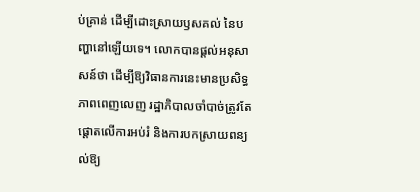ប់គ្រាន់ ដើម្បីដោះស្រាយឫសគល់ នៃបញ្ហានៅឡើយទេ។ លោកបានផ្តល់អនុសាសន៍ថា ដើម្បីឱ្យវិធានការនេះមានប្រសិទ្ធភាពពេញលេញ រដ្ឋាភិបាលចាំបាច់ត្រូវតែផ្តោតលើការអប់រំ និងការបកស្រាយពន្យល់ឱ្យ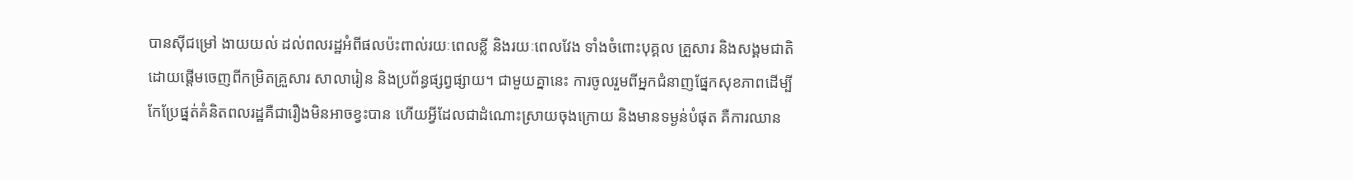បានស៊ីជម្រៅ ងាយយល់ ដល់ពលរដ្ឋអំពីផលប៉ះពាល់រយៈពេលខ្លី និងរយៈពេលវែង ទាំងចំពោះបុគ្គល គ្រួសារ និងសង្គមជាតិ ដោយផ្តើមចេញពីកម្រិតគ្រួសារ សាលារៀន និងប្រព័ន្ធផ្សព្វផ្សាយ។ ជាមួយគ្នានេះ ការចូលរួមពីអ្នកជំនាញផ្នែកសុខភាពដើម្បីកែប្រែផ្នត់គំនិតពលរដ្ឋគឺជារឿងមិនអាចខ្វះបាន ហើយអ្វីដែលជាដំណោះស្រាយចុងក្រោយ និងមានទម្ងន់បំផុត គឺការឈាន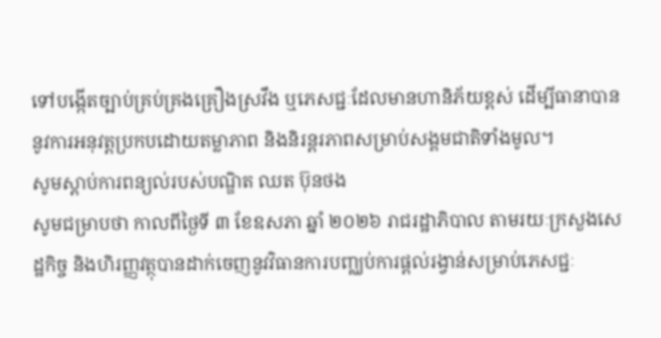ទៅបង្កើតច្បាប់គ្រប់គ្រងគ្រឿងស្រវឹង ឬភេសជ្ជៈដែលមានហានិភ័យខ្ពស់ ដើម្បីធានាបាននូវការអនុវត្តប្រកបដោយតម្លាភាព និងនិរន្តរភាពសម្រាប់សង្គមជាតិទាំងមូល។
សូមស្ដាប់ការពន្យល់របស់បណ្ឌិត ឈត ប៊ុនថង
សូមជម្រាបថា កាលពីថ្ងៃទី ៣ ខែឧសភា ឆ្នាំ ២០២៦ រាជរដ្ឋាភិបាល តាមរយៈក្រសួងសេដ្ឋកិច្ច និងហិរញ្ញវត្ថុបានដាក់ចេញនូវវិធានការបញ្ឈប់ការផ្ដល់រង្វាន់សម្រាប់ភេសជ្ជៈ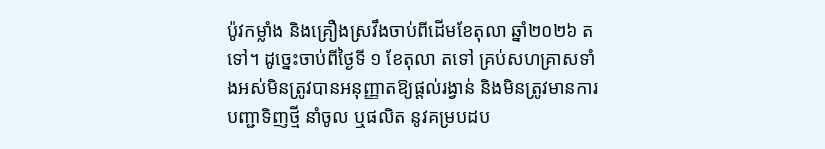ប៉ូវកម្លាំង និងគ្រឿងស្រវឹងចាប់ពីដើមខែតុលា ឆ្នាំ២០២៦ តទៅ។ ដូច្នេះចាប់ពីថ្ងៃទី ១ ខែតុលា តទៅ គ្រប់សហគ្រាសទាំងអស់មិនត្រូវបានអនុញ្ញាតឱ្យផ្តល់រង្វាន់ និងមិនត្រូវមានការបញ្ជាទិញថ្មី នាំចូល ឬផលិត នូវគម្របដប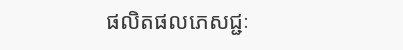ផលិតផលភេសជ្ជៈ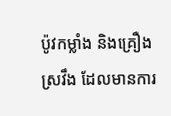ប៉ូវកម្លាំង និងគ្រឿងស្រវឹង ដែលមានការ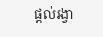ផ្តល់រង្វា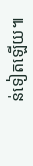ន់ទៀតឡើយ៕